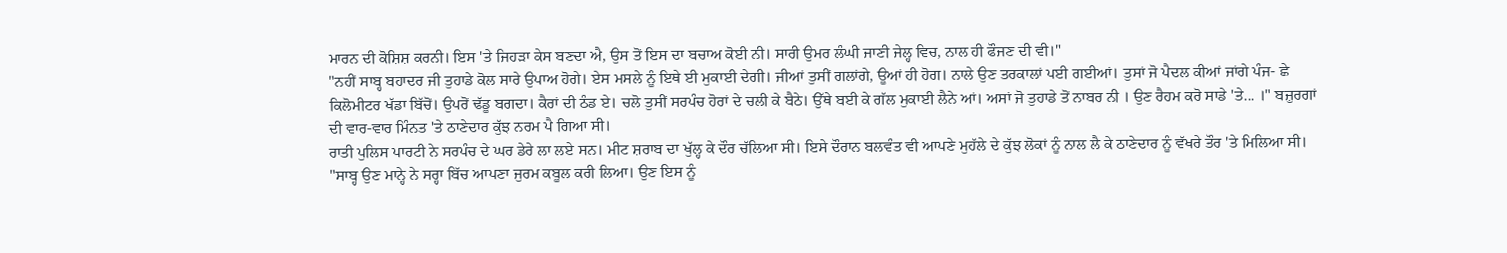ਮਾਰਨ ਦੀ ਕੋਸ਼ਿਸ਼ ਕਰਨੀ। ਇਸ 'ਤੇ ਜਿਹੜਾ ਕੇਸ ਬਣਦਾ ਐ, ਉਸ ਤੋਂ ਇਸ ਦਾ ਬਚਾਅ ਕੋਈ ਨੀ। ਸਾਰੀ ਉਮਰ ਲੰਘੀ ਜਾਣੀ ਜੇਲ੍ਹ ਵਿਚ, ਨਾਲ ਹੀ ਫੌਜਣ ਦੀ ਵੀ।"
"ਨਹੀਂ ਸਾਬ੍ਹ ਬਹਾਦਰ ਜੀ ਤੁਹਾਡੇ ਕੋਲ ਸਾਰੇ ਉਪਾਅ ਹੋਗੇ। ਏਸ ਮਸਲੇ ਨੂੰ ਇਥੇ ਈ ਮੁਕਾਈ ਦੇਗੀ। ਜੀਆਂ ਤੁਸੀਂ ਗਲਾਂਗੇ, ਊਆਂ ਹੀ ਹੋਗ। ਨਾਲੇ ਉਣ ਤਰਕਾਲਾਂ ਪਈ ਗਈਆਂ। ਤੁਸਾਂ ਜੋ ਪੈਦਲ ਕੀਆਂ ਜਾਂਗੇ ਪੰਜ- ਛੇ ਕਿਲੋਮੀਟਰ ਖੱਡਾ ਬਿੱਚੋਂ। ਉਪਰੋਂ ਢੱਡੂ ਬਗਦਾ। ਕੈਰਾਂ ਦੀ ਠੰਡ ਏ। ਚਲੋ ਤੁਸੀਂ ਸਰਪੰਚ ਹੋਰਾਂ ਦੇ ਚਲੀ ਕੇ ਬੈਠੇ। ਉੱਥੇ ਬਈ ਕੇ ਗੱਲ ਮੁਕਾਈ ਲੈਨੇ ਆਂ। ਅਸਾਂ ਜੋ ਤੁਹਾਡੇ ਤੋਂ ਨਾਬਰ ਨੀ । ਉਣ ਰੈਹਮ ਕਰੋ ਸਾਡੇ 'ਤੇ... ।" ਬਜ਼ੁਰਗਾਂ ਦੀ ਵਾਰ-ਵਾਰ ਮਿੰਨਤ 'ਤੇ ਠਾਣੇਦਾਰ ਕੁੱਝ ਨਰਮ ਪੈ ਗਿਆ ਸੀ।
ਰਾਤੀ ਪੁਲਿਸ ਪਾਰਟੀ ਨੇ ਸਰਪੰਚ ਦੇ ਘਰ ਡੇਰੇ ਲਾ ਲਏ ਸਨ। ਮੀਟ ਸ਼ਰਾਬ ਦਾ ਖੁੱਲ੍ਹ ਕੇ ਦੌਰ ਚੱਲਿਆ ਸੀ। ਇਸੇ ਦੌਰਾਨ ਬਲਵੰਤ ਵੀ ਆਪਣੇ ਮੁਹੱਲੇ ਦੇ ਕੁੱਝ ਲੋਕਾਂ ਨੂੰ ਨਾਲ ਲੈ ਕੇ ਠਾਣੇਦਾਰ ਨੂੰ ਵੱਖਰੇ ਤੌਰ 'ਤੇ ਮਿਲਿਆ ਸੀ। "ਸਾਬ੍ਹ ਉਣ ਮਾਨ੍ਹੇ ਨੇ ਸਰ੍ਹਾ ਬਿੱਚ ਆਪਣਾ ਜੁਰਮ ਕਬੂਲ ਕਰੀ ਲਿਆ। ਉਣ ਇਸ ਨੂੰ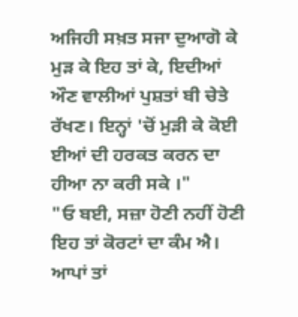ਅਜਿਹੀ ਸਖ਼ਤ ਸਜਾ ਦੁਆਗੋ ਕੇ ਮੁੜ ਕੇ ਇਹ ਤਾਂ ਕੇ, ਇਦੀਆਂ ਔਣ ਵਾਲੀਆਂ ਪੁਸ਼ਤਾਂ ਬੀ ਚੇਤੇ ਰੱਖਣ। ਇਨ੍ਹਾਂ 'ਚੋਂ ਮੁੜੀ ਕੇ ਕੋਈ ਈਆਂ ਦੀ ਹਰਕਤ ਕਰਨ ਦਾ ਹੀਆ ਨਾ ਕਰੀ ਸਕੇ ।"
"ਓ ਬਈ, ਸਜ਼ਾ ਹੋਣੀ ਨਹੀਂ ਹੋਣੀ ਇਹ ਤਾਂ ਕੋਰਟਾਂ ਦਾ ਕੰਮ ਐ। ਆਪਾਂ ਤਾਂ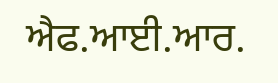ਐਫ.ਆਈ.ਆਰ.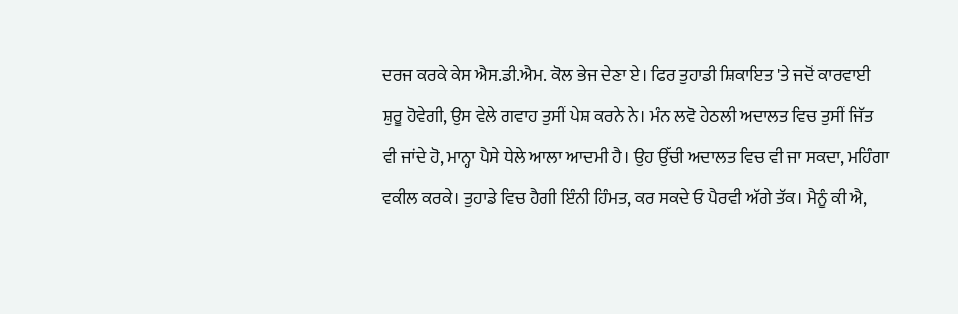ਦਰਜ ਕਰਕੇ ਕੇਸ ਐਸ.ਡੀ.ਐਮ. ਕੋਲ ਭੇਜ ਦੇਣਾ ਏ। ਫਿਰ ਤੁਹਾਡੀ ਸ਼ਿਕਾਇਤ 'ਤੇ ਜਦੋਂ ਕਾਰਵਾਈ ਸ਼ੁਰੂ ਹੋਵੇਗੀ, ਉਸ ਵੇਲੇ ਗਵਾਹ ਤੁਸੀਂ ਪੇਸ਼ ਕਰਨੇ ਨੇ। ਮੰਨ ਲਵੋ ਹੇਠਲੀ ਅਦਾਲਤ ਵਿਚ ਤੁਸੀਂ ਜਿੱਤ ਵੀ ਜਾਂਦੇ ਹੋ, ਮਾਨ੍ਹਾ ਪੈਸੇ ਧੇਲੇ ਆਲਾ ਆਦਮੀ ਹੈ। ਉਹ ਉੱਚੀ ਅਦਾਲਤ ਵਿਚ ਵੀ ਜਾ ਸਕਦਾ, ਮਹਿੰਗਾ ਵਕੀਲ ਕਰਕੇ। ਤੁਹਾਡੇ ਵਿਚ ਹੈਗੀ ਇੰਨੀ ਹਿੰਮਤ, ਕਰ ਸਕਦੇ ਓ ਪੈਰਵੀ ਅੱਗੇ ਤੱਕ। ਮੈਨੂੰ ਕੀ ਐ,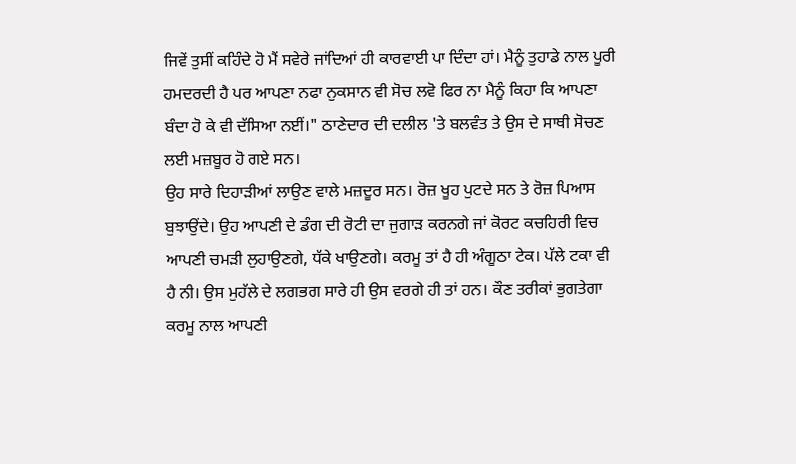ਜਿਵੇਂ ਤੁਸੀਂ ਕਹਿੰਦੇ ਹੋ ਮੈਂ ਸਵੇਰੇ ਜਾਂਦਿਆਂ ਹੀ ਕਾਰਵਾਈ ਪਾ ਦਿੰਦਾ ਹਾਂ। ਮੈਨੂੰ ਤੁਹਾਡੇ ਨਾਲ ਪੂਰੀ ਹਮਦਰਦੀ ਹੈ ਪਰ ਆਪਣਾ ਨਫਾ ਨੁਕਸਾਨ ਵੀ ਸੋਚ ਲਵੋ ਫਿਰ ਨਾ ਮੈਨੂੰ ਕਿਹਾ ਕਿ ਆਪਣਾ ਬੰਦਾ ਹੋ ਕੇ ਵੀ ਦੱਸਿਆ ਨਈਂ।" ਠਾਣੇਦਾਰ ਦੀ ਦਲੀਲ 'ਤੇ ਬਲਵੰਤ ਤੇ ਉਸ ਦੇ ਸਾਥੀ ਸੋਚਣ ਲਈ ਮਜ਼ਬੂਰ ਹੋ ਗਏ ਸਨ।
ਉਹ ਸਾਰੇ ਦਿਹਾੜੀਆਂ ਲਾਉਣ ਵਾਲੇ ਮਜ਼ਦੂਰ ਸਨ। ਰੋਜ਼ ਖੂਹ ਪੁਟਦੇ ਸਨ ਤੇ ਰੋਜ਼ ਪਿਆਸ ਬੁਝਾਉਂਦੇ। ਉਹ ਆਪਣੀ ਦੇ ਡੰਗ ਦੀ ਰੋਟੀ ਦਾ ਜੁਗਾੜ ਕਰਨਗੇ ਜਾਂ ਕੋਰਟ ਕਚਹਿਰੀ ਵਿਚ ਆਪਣੀ ਚਮੜੀ ਲੁਹਾਉਣਗੇ, ਧੱਕੇ ਖਾਉਣਗੇ। ਕਰਮੂ ਤਾਂ ਹੈ ਹੀ ਅੰਗੂਠਾ ਟੇਕ। ਪੱਲੇ ਟਕਾ ਵੀ ਹੈ ਨੀ। ਉਸ ਮੁਹੱਲੇ ਦੇ ਲਗਭਗ ਸਾਰੇ ਹੀ ਉਸ ਵਰਗੇ ਹੀ ਤਾਂ ਹਨ। ਕੌਣ ਤਰੀਕਾਂ ਭੁਗਤੇਗਾ ਕਰਮੂ ਨਾਲ ਆਪਣੀ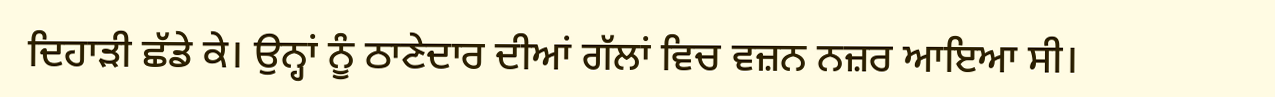ਦਿਹਾੜੀ ਛੱਡੇ ਕੇ। ਉਨ੍ਹਾਂ ਨੂੰ ਠਾਣੇਦਾਰ ਦੀਆਂ ਗੱਲਾਂ ਵਿਚ ਵਜ਼ਨ ਨਜ਼ਰ ਆਇਆ ਸੀ।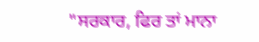"ਸਰਕਾਰ, ਫਿਰ ਤਾਂ ਮਾਨਾ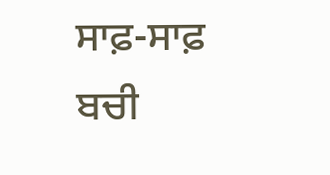ਸਾਫ਼-ਸਾਫ਼ ਬਚੀ